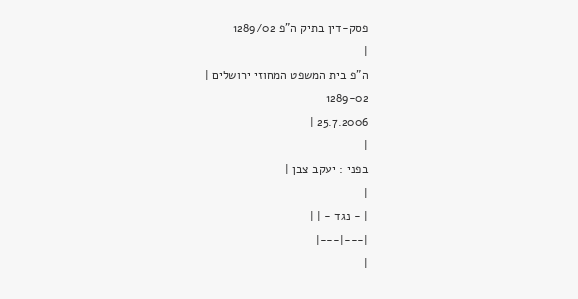פסק-דין בתיק ה"פ 1289/02
|
ה"פ בית המשפט המחוזי ירושלים |
1289-02
25.7.2006 |
|
בפני : יעקב צבן |
|
| - נגד - | |
|---|---|
|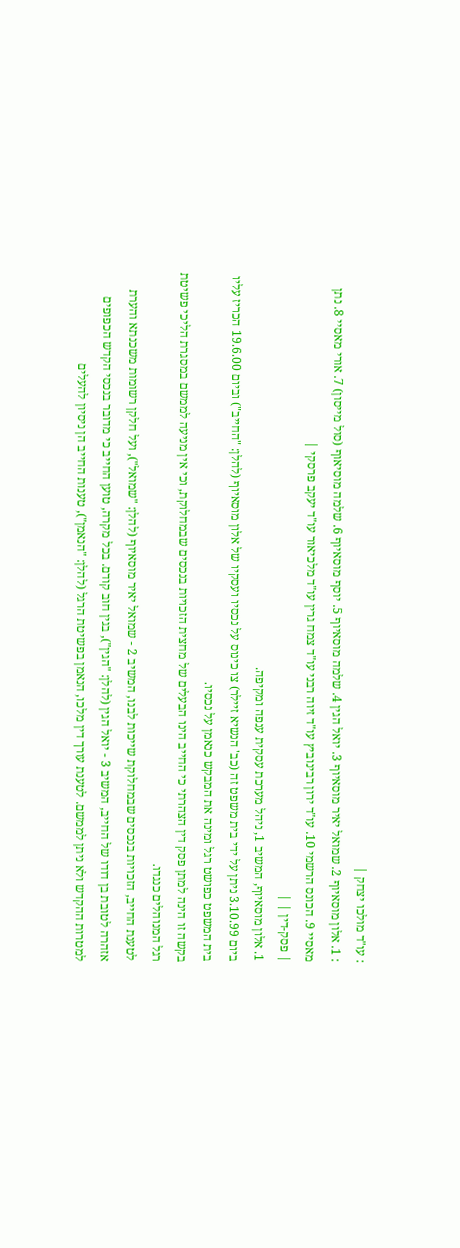: עו"ד מולכו יצחק |
: 1. אלון מוסאיוף 2. שמואל יאיר מוסאיוף 3. יואל הגין 4. שלמה מוסאיוף 5. יוסף מוסאיוף 6. שלמה מוסיאוף (סול מייסון) 7. אורי מאסיי 8. נתן מאסיי 9. הכונס הרשמי 10. עו"ד ירון רבינוביץ עו"ד זיוה רבני עו"ד צמח גרין עו"ד מלכיאור עו"ד יעקב פרסקי |
| פסק-דין | |
1. אלון מוסאיוף, המשיב 1, ניהל מערכת עסקית ענפה ומקיפה.
ביום 3.10.99 ניתן על ידי בית משפט זה (כב' הנשיא זיילר) צו כינוס על נכסיו ועסקיו של אלון מוסאיוף (להלן: "החייב") וביום 19.6.00 הכריז עליו בית המשפט כפושט רגל ומינה את המבקש כנאמן על נכסיו.
בקשה זו הינה למתן פסק דין הצהרתי כי החייב הינו הבעלים של מחצית הזכויות בנכסים שבמחלוקת, וכי אין מניעה לממשם במסגרת הליכי פשיטת רגל המנוהלים כנגדו.
לטענת החייב, הזכויות בנכסים שבמחלוקת שייכות לבנו, המשיב 2 - שמואל יאיר מוסאיוף (להלן: "שמואל"), ועל חלקן רשומות משכנתא והערת אזהרה לטובת בן דודו של החייב, המשיב 3 - יואל הגין (להלן: "הגין"), בגין חוב קודם. בכל מקרה, טוען החייב כי מדובר בנכסי הקדש הכפופים למטרות ההקדש ולא ניתן לממשם. לטענת עורך דין מלכו, הנאמן בפשיטת הרגל (להלן: "הנאמן"), טענות החייב הן ניסיון להעלים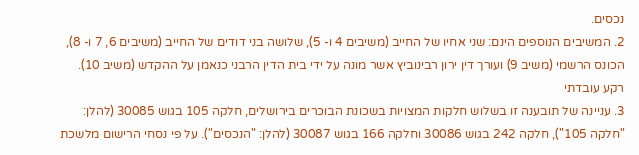נכסים.
2. המשיבים הנוספים הינם: שני אחיו של החייב (משיבים 4 ו- 5), שלושה בני דודים של החייב (משיבים 6, 7 ו- 8), הכונס הרשמי (משיב 9) ועורך דין ירון רבינוביץ אשר מונה על ידי בית הדין הרבני כנאמן על ההקדש (משיב 10).
רקע עובדתי
3. עניינה של תובענה זו בשלוש חלקות המצויות בשכונת הבוכרים בירושלים, חלקה 105 בגוש 30085 (להלן: "חלקה 105"), חלקה 242 בגוש 30086 וחלקה 166 בגוש 30087 (להלן: "הנכסים"). על פי נסחי הרישום מלשכת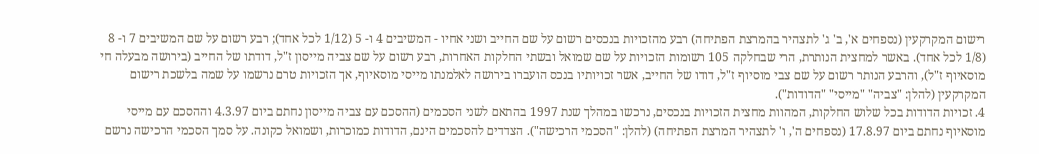רישום המקרקעין (נספחים א', ב' ג' לתצהיר בהמרצת הפתיחה) רבע מהזכויות בנכסים רשום על שם החייב ושני אחיו - המשיבים 4 ו- 5 (1/12 לכל אחד); רבע רשום על שם המשיבים 7 ו- 8 (1/8 לכל אחד). באשר למחצית הנותרת, הרי שבחלקה 105 רשומות הזכויות על שם שמואל ובשתי החלקות האחרות, רבע רשום על שם צביה מייסון ז"ל, דודתו של החייב (בירושה מבעלה חי מוסאיוף ז"ל), והרבע הנותר רשום על שם צבי מוסיוף ז"ל, דודו של החייב, אשר זכויותיו בנכס הועברו בירושה לאלמנתו מייסי מוסאיוף, אך הזכויות טרם נרשמו על שמה בלשכת רישום המקרקעין (להלן: "צביה" "מייסי" "הדודות").
4. זכויות הדודות בכל שלוש החלקות, המהוות מחצית הזכויות בנכסים, נרכשו במהלך שנת 1997 בהתאם לשני הסכמים (ההסכם עם צביה מייסון נחתם ביום 4.3.97 וההסכם עם מייסי מוסאיוף נחתם ביום 17.8.97 (נספחים ה', ו' לתצהיר המרצת הפתיחה) (להלן: "הסכמי הרכישה"). הצדדים להסכמים הינם, הדודות כמוכרות, ושמואל כקונה. על סמך הסכמי הרכישה נרשם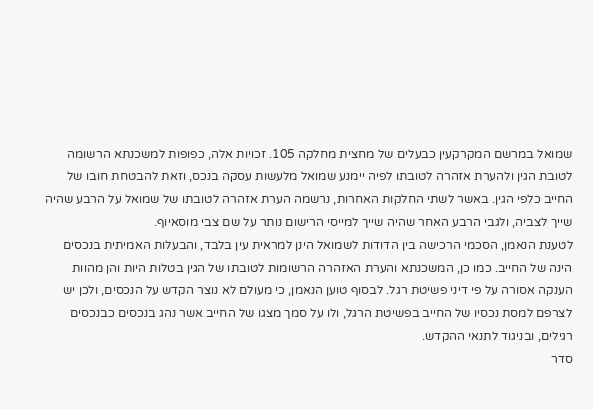שמואל במרשם המקרקעין כבעלים של מחצית מחלקה 105. זכויות אלה, כפופות למשכנתא הרשומה לטובת הגין ולהערת אזהרה לטובתו לפיה יימנע שמואל מלעשות עסקה בנכס, וזאת להבטחת חובו של החייב כלפי הגין. באשר לשתי החלקות האחרות, נרשמה הערת אזהרה לטובתו של שמואל על הרבע שהיה שייך לצביה, ולגבי הרבע האחר שהיה שייך למייסי הרישום נותר על שם צבי מוסאיוף.
לטענת הנאמן, הסכמי הרכישה בין הדודות לשמואל הינן למראית עין בלבד, והבעלות האמיתית בנכסים הינה של החייב. כמו כן, המשכנתא והערת האזהרה הרשומות לטובתו של הגין בטלות היות והן מהוות הענקה אסורה על פי דיני פשיטת רגל. לבסוף טוען הנאמן, כי מעולם לא נוצר הקדש על הנכסים, ולכן יש לצרפם למסת נכסיו של החייב בפשיטת הרגל, ולו על סמך מצגו של החייב אשר נהג בנכסים כבנכסים רגילים, ובניגוד לתנאי ההקדש.
סדר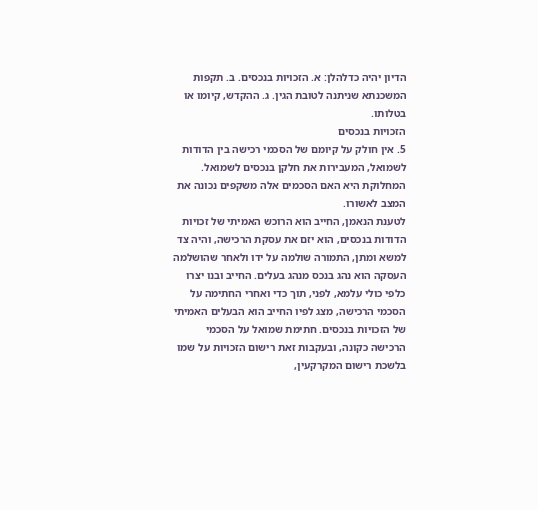הדיון יהיה כדלהלן: א. הזכויות בנכסים. ב. תקפות המשכנתא שניתנה לטובת הגין. ג. ההקדש, קיומו או בטלותו.
הזכויות בנכסים
5. אין חולק על קיומם של הסכמי רכישה בין הדודות לשמואל, המעבירות את חלקן בנכסים לשמואל. המחלוקת היא האם הסכמים אלה משקפים נכונה את המצב לאשורו.
לטענת הנאמן, החייב הוא הרוכש האמיתי של זכויות הדודות בנכסים, הוא יזם את עסקת הרכישה, והיה צד למשא ומתן, התמורה שולמה על ידו ולאחר שהושלמה העסקה הוא נהג בנכס מנהג בעלים. החייב ובנו יצרו כלפי כולי עלמא, לפני, תוך כדי ואחרי החתימה על הסכמי הרכישה, מצג לפיו החייב הוא הבעלים האמיתי של הזכויות בנכסים. חתימת שמואל על הסכמי הרכישה כקונה, ובעקבות זאת רישום הזכויות על שמו בלשכת רישום המקרקעין,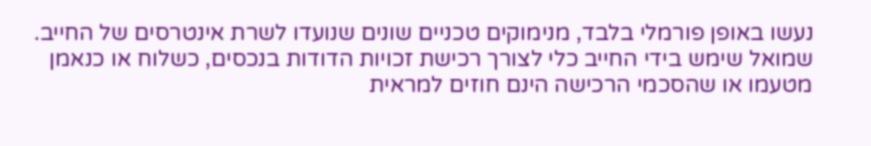נעשו באופן פורמלי בלבד, מנימוקים טכניים שונים שנועדו לשרת אינטרסים של החייב. שמואל שימש בידי החייב כלי לצורך רכישת זכויות הדודות בנכסים, כשלוח או כנאמן מטעמו או שהסכמי הרכישה הינם חוזים למראית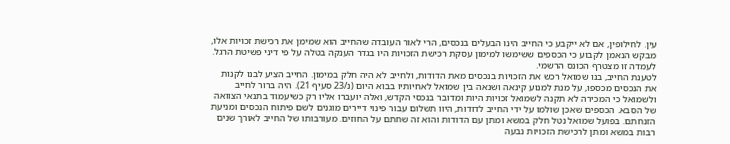עין. לחילופין, אם לא ייקבע כי החייב הינו הבעלים בנכסים, הרי לאור העובדה שהחייב הוא שמימן את רכישת זכויות אלו, מבקש הנאמן לקבוע כי הכספים ששימשו למימון עסקת רכישת הזכויות היו בגדר הענקה בטלה על פי דיני פשיטת הרגל. לעמדה זו מצטרף הכונס הרשמי.
לטענת החייב, בנו שמואל רכש את הזכויות בנכסים מאת הדודות, ולחייב לא היה חלק במימון. החייב הציע לבנו לקנות את הנכסים מכספו, על מנת למנוע קינאה ושנאה בין שמואל לאחיותיו בבוא היום (נ/23 סעיף 21). היה ברור לחייב ולשמואל כי המכירה לא תקנה לשמואל זכויות היות ומדובר בנכסי הקדש, ואלה יועברו אליו רק כשיעמוד בתנאי הצוואה של הסבא. הכספים שאכן שולמו על ידי החייב לדודות, היוו תשלום עבור פינוי דיירים מוגנים לשם פיתוח הנכסים ומניעת הזנחתם. בפועל שמואל נטל חלק במשא ומתן עם הדודות והוא זה שחתם על החוזים. מעורבותו של החייב לאורך שנים רבות במשא ומתן לרכישת הזכויות נבעה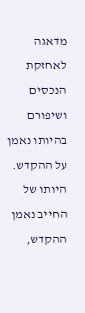מדאגה לאחזקת הנכסים ושיפורם בהיותו נאמן על ההקדש. היותו של החייב נאמן ההקדש,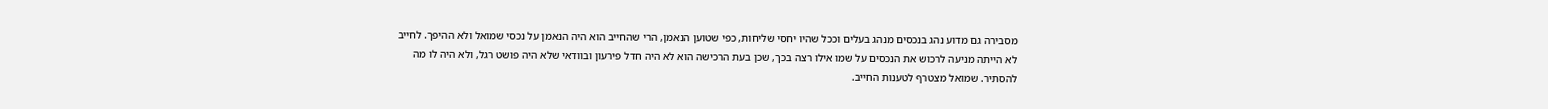מסבירה גם מדוע נהג בנכסים מנהג בעלים וככל שהיו יחסי שליחות, כפי שטוען הנאמן, הרי שהחייב הוא היה הנאמן על נכסי שמואל ולא ההיפך. לחייב לא הייתה מניעה לרכוש את הנכסים על שמו אילו רצה בכך, שכן בעת הרכישה הוא לא היה חדל פירעון ובוודאי שלא היה פושט רגל, ולא היה לו מה להסתיר. שמואל מצטרף לטענות החייב.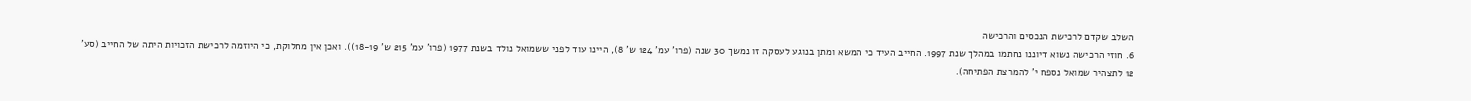השלב שקדם לרכישת הנכסים והרכישה
6. חוזי הרכישה נשוא דיוננו נחתמו במהלך שנת 1997. החייב העיד כי המשא ומתן בנוגע לעסקה זו נמשך 30 שנה (פרו' עמ' 124 ש' 8), היינו עוד לפני ששמואל נולד בשנת 1977 (פרו' עמ' 215 ש' 18-19)). ואכן אין מחלוקת, כי היוזמה לרכישת הזכויות היתה של החייב (סע' 12 לתצהיר שמואל נספח י' להמרצת הפתיחה).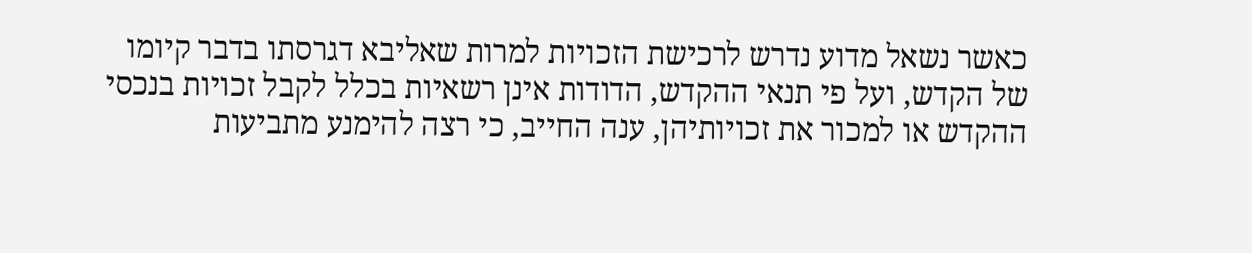כאשר נשאל מדוע נדרש לרכישת הזכויות למרות שאליבא דגרסתו בדבר קיומו של הקדש, ועל פי תנאי ההקדש, הדודות אינן רשאיות בכלל לקבל זכויות בנכסי ההקדש או למכור את זכויותיהן, ענה החייב, כי רצה להימנע מתביעות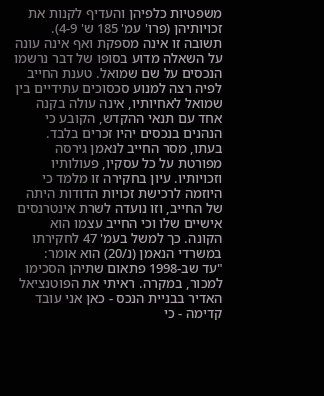משפטיות כלפיהן והעדיף לקנות את זכויותיהן (פרו' עמ' 185 ש' 4-9). תשובה זו אינה מספקת ואף אינה עונה על השאלה מדוע בסופו של דבר נרשמו הנכסים על שם שמואל. טענת החייב לפיה רצה למנוע סכסוכים עתידיים בין שמואל לאחיותיו, אינה עולה בקנה אחד עם תנאי ההקדש, הקובע כי הנהנים בנכסים יהיו זכרים בלבד.
בעתו, מסר החייב לנאמן גירסה מפורטת על כל עסקיו, פעולותיו וזכויותיו. עיון בחקירה זו מלמד כי היוזמה לרכישת זכויות הדודות היתה של החייב, וזו נועדה לשרת אינטרנסים אישיים שלו וכי החייב עצמו הוא הקונה. כך למשל בעמ' 47 לחקירתו במשרדי הנאמן (נ/20) הוא אומר:
"עד שב-1998 פתאום שתיהן הסכימו למכור, במקרה. ראיתי את הפוטנציאל האדיר בבניית הנכס - כאן אני עובד קדימה - כי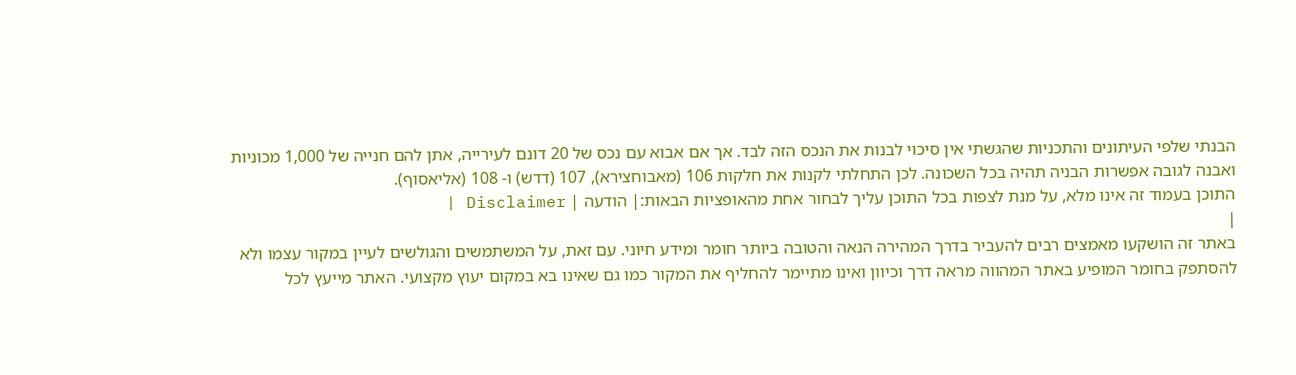הבנתי שלפי העיתונים והתכניות שהגשתי אין סיכוי לבנות את הנכס הזה לבד. אך אם אבוא עם נכס של 20 דונם לעירייה, אתן להם חנייה של 1,000 מכוניות ואבנה לגובה אפשרות הבניה תהיה בכל השכונה. לכן התחלתי לקנות את חלקות 106 (מאבוחצירא), 107 (דדש) ו- 108 (אליאסוף).
התוכן בעמוד זה אינו מלא, על מנת לצפות בכל התוכן עליך לבחור אחת מהאופציות הבאות:| הודעה | Disclaimer |
|
באתר זה הושקעו מאמצים רבים להעביר בדרך המהירה הנאה והטובה ביותר חומר ומידע חיוני. עם זאת, על המשתמשים והגולשים לעיין במקור עצמו ולא להסתפק בחומר המופיע באתר המהווה מראה דרך וכיוון ואינו מתיימר להחליף את המקור כמו גם שאינו בא במקום יעוץ מקצועי. האתר מייעץ לכל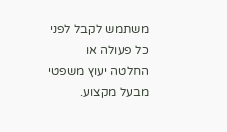משתמש לקבל לפני כל פעולה או החלטה יעוץ משפטי מבעל מקצוע.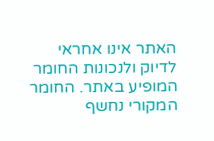האתר אינו אחראי לדיוק ולנכונות החומר המופיע באתר. החומר המקורי נחשף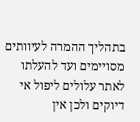בתהליך ההמרה לעיוותים מסויימים ועד להעלתו לאתר עלולים ליפול אי דיוקים ולכן אין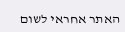האתר אחראי לשום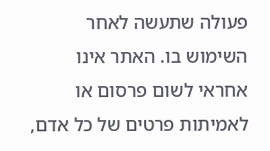פעולה שתעשה לאחר השימוש בו. האתר אינו אחראי לשום פרסום או לאמיתות פרטים של כל אדם,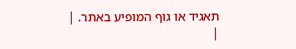תאגיד או גוף המופיע באתר. |
|